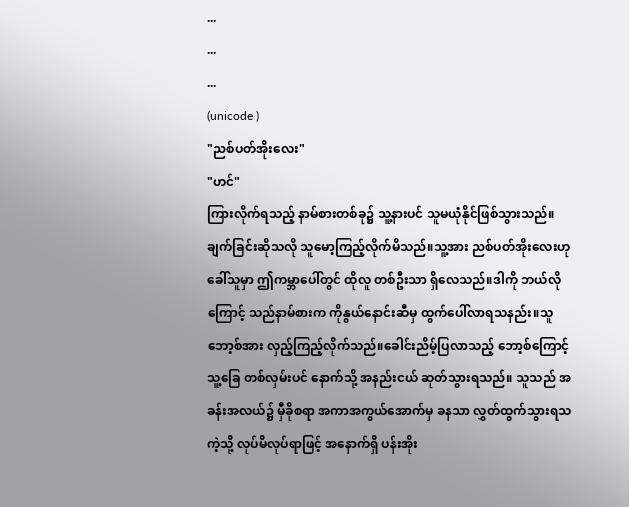...
...
...
(unicode )
"ညစ်ပတ်အိုးလေး"
"ဟင်"
ကြားလိုက်ရသည့် နာမ်စားတစ်ခု၌ သူ့နားပင် သူမယုံနိုင်ဖြစ်သွားသည်။ချက်ခြင်းဆိုသလို သူမော့ကြည့်လိုက်မိသည်။သူ့အား ညစ်ပတ်အိုးလေးဟု ခေါ်သူမှာ ဤကမ္ဘာပေါ်တွင် ထိုလူ တစ်ဦးသာ ရှိလေသည်။ဒါကို ဘယ်လိုကြောင့် သည်နာမ်စားက ကိုနွယ်နောင်းဆီမှ ထွက်ပေါ်လာရသနည်း။သူ ဘော့စ်အား လှည့်ကြည့်လိုက်သည်။ခေါင်းညိမ့်ပြလာသည့် ဘော့စ်ကြောင့် သူ့ခြေ တစ်လှမ်းပင် နောက်သို့ အနည်းငယ် ဆုတ်သွားရသည်။ သူသည် အခန်းအလယ်၌ မှီခိုစရာ အကာအကွယ်အောက်မှ ခနသာ လွှတ်ထွက်သွားရသကဲ့သို့ လုပ်မိလုပ်ရာဖြင့် အနောက်ရှိ ပန်းအိုး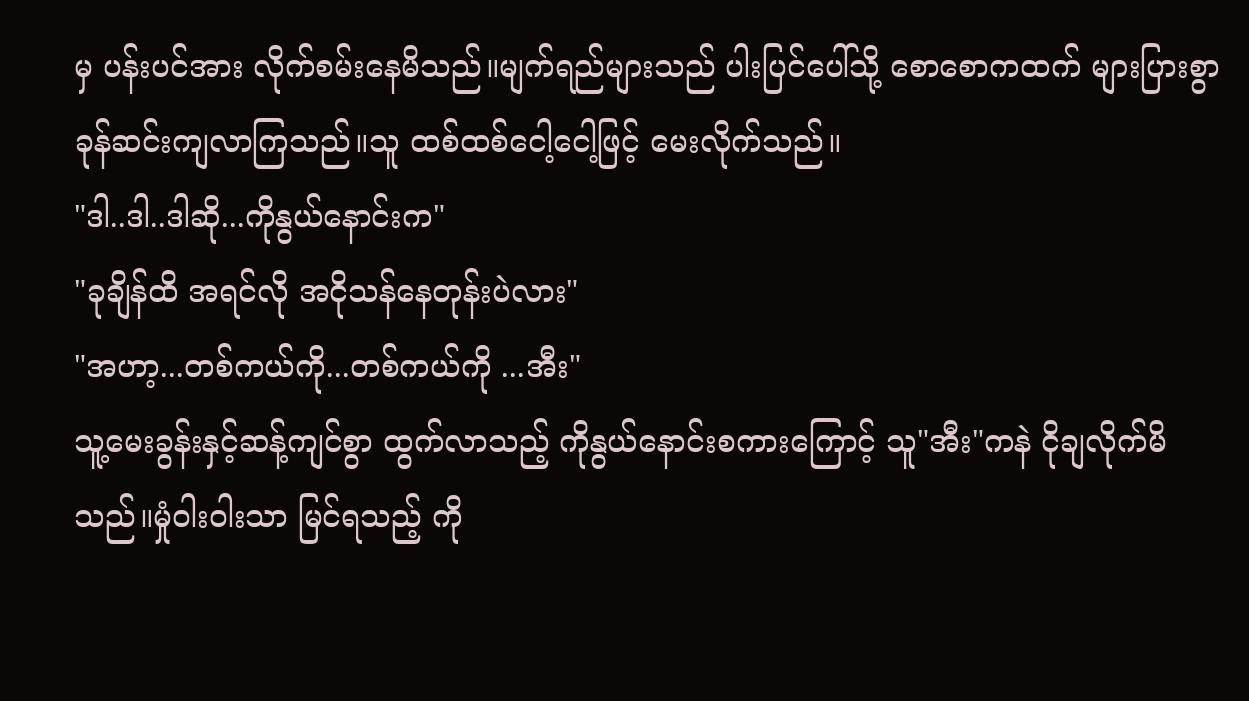မှ ပန်းပင်အား လိုက်စမ်းနေမိသည်။မျက်ရည်များသည် ပါးပြင်ပေါ်သို့ စောစောကထက် များပြားစွာ ခုန်ဆင်းကျလာကြသည်။သူ ထစ်ထစ်ငေါ့ငေါ့ဖြင့် မေးလိုက်သည်။
"ဒါ..ဒါ..ဒါဆို...ကိုနွယ်နောင်းက"
"ခုချိန်ထိ အရင်လို အငိုသန်နေတုန်းပဲလား"
"အဟာ့...တစ်ကယ်ကို...တစ်ကယ်ကို ...အီး"
သူ့မေးခွန်းနှင့်ဆန့်ကျင်စွာ ထွက်လာသည့် ကိုနွယ်နောင်းစကားကြောင့် သူ"အီး"ကနဲ ငိုချလိုက်မိသည်။မှုံဝါးဝါးသာ မြင်ရသည့် ကို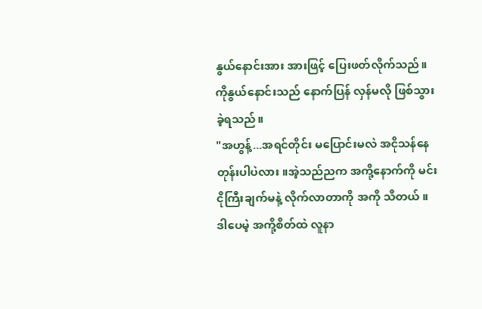နွယ်နောင်းအား အားဖြင့် ပြေးဖတ်လိုက်သည်။ကိုနွယ်နောင်းသည် နောက်ပြန် လှန်မလို ဖြစ်သွားခဲ့ရသည်။
"အဟွန့်...အရင်တိုင်း မပြောင်းမလဲ အငိုသန်နေတုန်းပါပဲလား။အဲ့သည်ညက အကို့နောက်ကို မင်းငိုကြီးချက်မနဲ့ လိုက်လာတာကို အကို သိတယ်။ ဒါပေမဲ့ အကို့စိတ်ထဲ လူနာ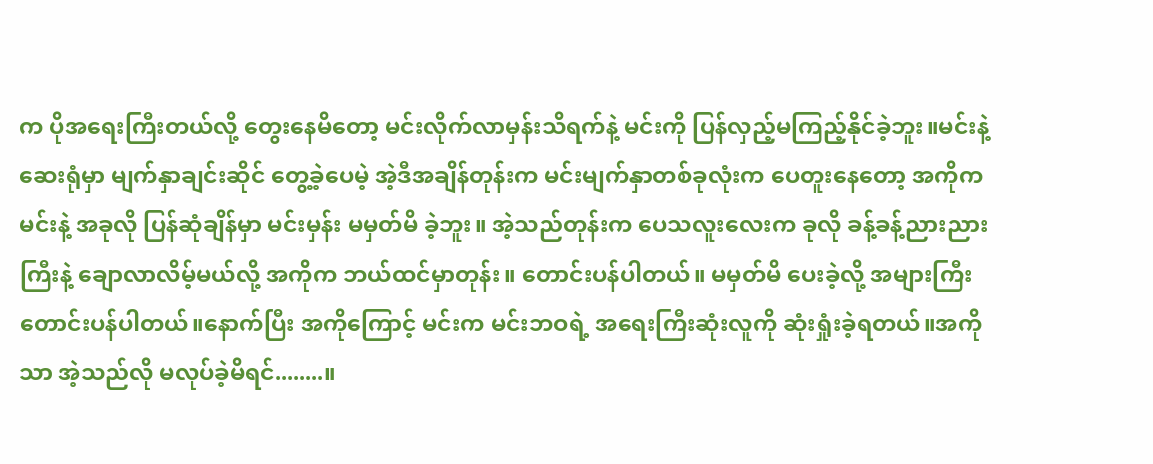က ပိုအရေးကြီးတယ်လို့ တွေးနေမိတော့ မင်းလိုက်လာမှန်းသိရက်နဲ့ မင်းကို ပြန်လှည့်မကြည့်နိုင်ခဲ့ဘူး။မင်းနဲ့ ဆေးရုံမှာ မျက်နှာချင်းဆိုင် တွေ့ခဲ့ပေမဲ့ အဲ့ဒီအချိန်တုန်းက မင်းမျက်နှာတစ်ခုလုံးက ပေတူးနေတော့ အကိုက မင်းနဲ့ အခုလို ပြန်ဆုံချိန်မှာ မင်းမှန်း မမှတ်မိ ခဲ့ဘူး။ အဲ့သည်တုန်းက ပေသလူးလေးက ခုလို ခန့်ခန့်ညားညားကြီးနဲ့ ချောလာလိမ့်မယ်လို့ အကိုက ဘယ်ထင်မှာတုန်း။ တောင်းပန်ပါတယ်။ မမှတ်မိ ပေးခဲ့လို့ အများကြီးတောင်းပန်ပါတယ်။နောက်ပြီး အကိုကြောင့် မင်းက မင်းဘဝရဲ့ အရေးကြီးဆုံးလူကို ဆုံးရှုံးခဲ့ရတယ်။အကိုသာ အဲ့သည်လို မလုပ်ခဲ့မိရင်........။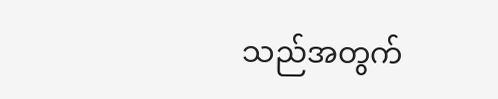သည်အတွက်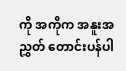ကို အကိုက အနူးအညွှတ် တောင်းပန်ပါ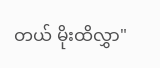တယ် မိုးထိလွှာ"